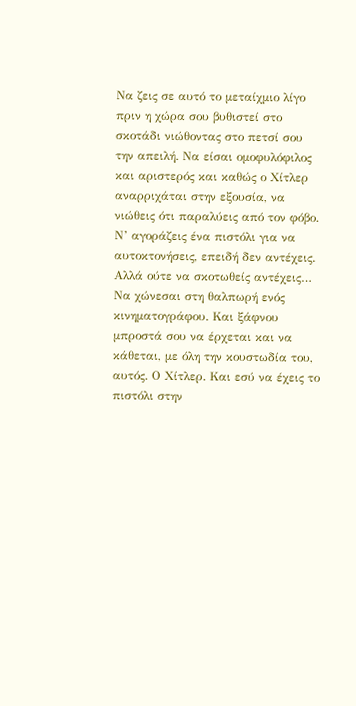Να ζεις σε αυτό το μεταίχμιο λίγο πριν η χώρα σου βυθιστεί στο σκοτάδι νιώθοντας στο πετσί σου την απειλή. Να είσαι ομοφυλόφιλος και αριστερός και καθώς ο Χίτλερ αναρριχάται στην εξουσία, να νιώθεις ότι παραλύεις από τον φόβο.
Ν’ αγοράζεις ένα πιστόλι για να αυτοκτονήσεις, επειδή δεν αντέχεις. Αλλά ούτε να σκοτωθείς αντέχεις… Να χώνεσαι στη θαλπωρή ενός κινηματογράφου. Και ξάφνου μπροστά σου να έρχεται και να κάθεται, με όλη την κουστωδία του, αυτός. Ο Χίτλερ. Και εσύ να έχεις το πιστόλι στην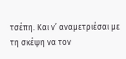τσέπη. Και ν’ αναμετριέσαι με τη σκέψη να τον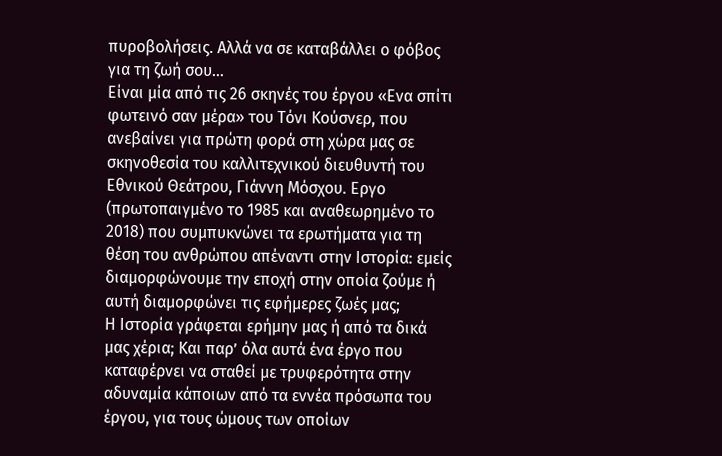πυροβολήσεις. Αλλά να σε καταβάλλει ο φόβος για τη ζωή σου…
Είναι μία από τις 26 σκηνές του έργου «Ενα σπίτι φωτεινό σαν μέρα» του Τόνι Κούσνερ, που ανεβαίνει για πρώτη φορά στη χώρα μας σε σκηνοθεσία του καλλιτεχνικού διευθυντή του Εθνικού Θεάτρου, Γιάννη Μόσχου. Εργο (πρωτοπαιγμένο το 1985 και αναθεωρημένο το 2018) που συμπυκνώνει τα ερωτήματα για τη θέση του ανθρώπου απέναντι στην Ιστορία: εμείς διαμορφώνουμε την εποχή στην οποία ζούμε ή αυτή διαμορφώνει τις εφήμερες ζωές μας;
Η Ιστορία γράφεται ερήμην μας ή από τα δικά μας χέρια; Και παρ’ όλα αυτά ένα έργο που καταφέρνει να σταθεί με τρυφερότητα στην αδυναμία κάποιων από τα εννέα πρόσωπα του έργου, για τους ώμους των οποίων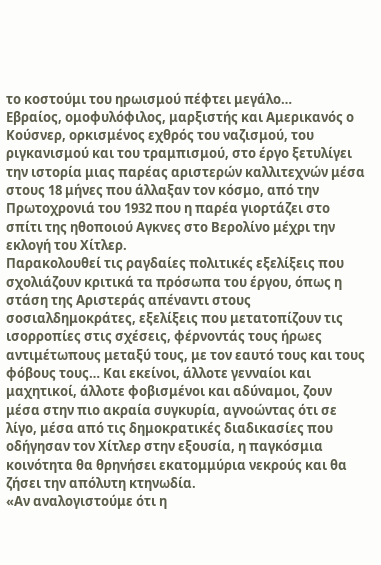το κοστούμι του ηρωισμού πέφτει μεγάλο…
Εβραίος, ομοφυλόφιλος, μαρξιστής και Αμερικανός ο Κούσνερ, ορκισμένος εχθρός του ναζισμού, του ριγκανισμού και του τραμπισμού, στο έργο ξετυλίγει την ιστορία μιας παρέας αριστερών καλλιτεχνών μέσα στους 18 μήνες που άλλαξαν τον κόσμο, από την Πρωτοχρονιά του 1932 που η παρέα γιορτάζει στο σπίτι της ηθοποιού Αγκνες στο Βερολίνο μέχρι την εκλογή του Χίτλερ.
Παρακολουθεί τις ραγδαίες πολιτικές εξελίξεις που σχολιάζουν κριτικά τα πρόσωπα του έργου, όπως η στάση της Αριστεράς απέναντι στους σοσιαλδημοκράτες, εξελίξεις που μετατοπίζουν τις ισορροπίες στις σχέσεις, φέρνοντάς τους ήρωες αντιμέτωπους μεταξύ τους, με τον εαυτό τους και τους φόβους τους… Και εκείνοι, άλλοτε γενναίοι και μαχητικοί, άλλοτε φοβισμένοι και αδύναμοι, ζουν μέσα στην πιο ακραία συγκυρία, αγνοώντας ότι σε λίγο, μέσα από τις δημοκρατικές διαδικασίες που οδήγησαν τον Χίτλερ στην εξουσία, η παγκόσμια κοινότητα θα θρηνήσει εκατομμύρια νεκρούς και θα ζήσει την απόλυτη κτηνωδία.
«Αν αναλογιστούμε ότι η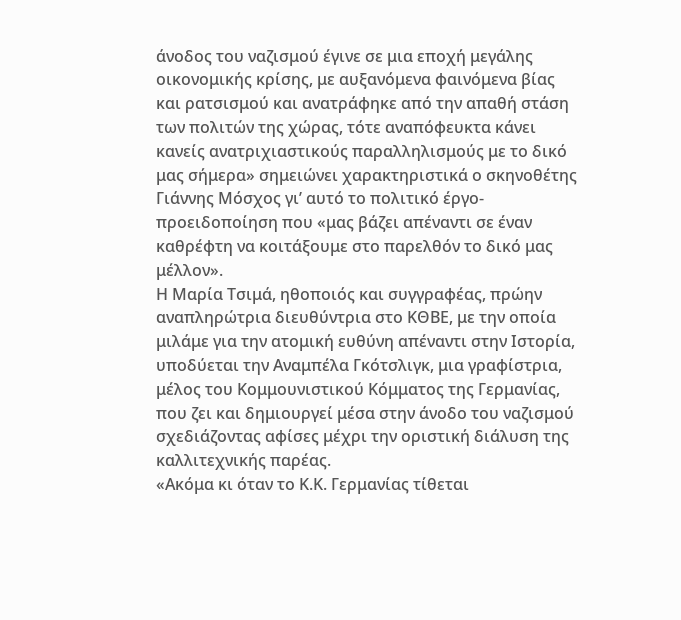άνοδος του ναζισμού έγινε σε μια εποχή μεγάλης οικονομικής κρίσης, με αυξανόμενα φαινόμενα βίας και ρατσισμού και ανατράφηκε από την απαθή στάση των πολιτών της χώρας, τότε αναπόφευκτα κάνει κανείς ανατριχιαστικούς παραλληλισμούς με το δικό μας σήμερα» σημειώνει χαρακτηριστικά ο σκηνοθέτης Γιάννης Μόσχος γι’ αυτό το πολιτικό έργο-προειδοποίηση που «μας βάζει απέναντι σε έναν καθρέφτη να κοιτάξουμε στο παρελθόν το δικό μας μέλλον».
Η Μαρία Τσιμά, ηθοποιός και συγγραφέας, πρώην αναπληρώτρια διευθύντρια στο ΚΘΒΕ, με την οποία μιλάμε για την ατομική ευθύνη απέναντι στην Ιστορία, υποδύεται την Αναμπέλα Γκότσλιγκ, μια γραφίστρια, μέλος του Κομμουνιστικού Κόμματος της Γερμανίας, που ζει και δημιουργεί μέσα στην άνοδο του ναζισμού σχεδιάζοντας αφίσες μέχρι την οριστική διάλυση της καλλιτεχνικής παρέας.
«Ακόμα κι όταν το Κ.Κ. Γερμανίας τίθεται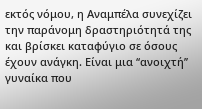εκτός νόμου, η Αναμπέλα συνεχίζει την παράνομη δραστηριότητά της και βρίσκει καταφύγιο σε όσους έχουν ανάγκη. Είναι μια ‘‘ανοιχτή’’ γυναίκα που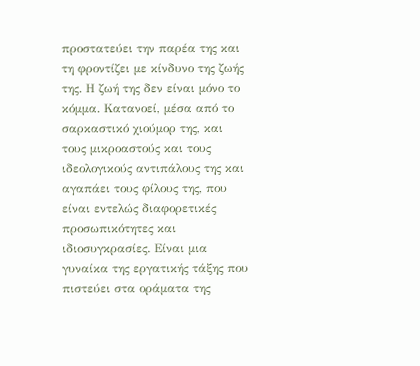προστατεύει την παρέα της και τη φροντίζει με κίνδυνο της ζωής της. Η ζωή της δεν είναι μόνο το κόμμα. Κατανοεί, μέσα από το σαρκαστικό χιούμορ της, και τους μικροαστούς και τους ιδεολογικούς αντιπάλους της και αγαπάει τους φίλους της, που είναι εντελώς διαφορετικές προσωπικότητες και ιδιοσυγκρασίες. Είναι μια γυναίκα της εργατικής τάξης που πιστεύει στα οράματα της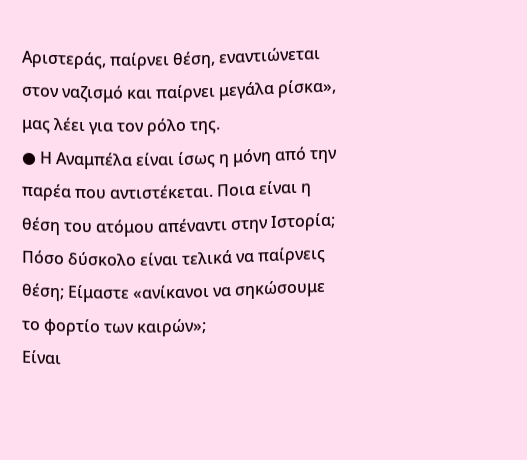Αριστεράς, παίρνει θέση, εναντιώνεται στον ναζισμό και παίρνει μεγάλα ρίσκα», μας λέει για τον ρόλο της.
● Η Αναμπέλα είναι ίσως η μόνη από την παρέα που αντιστέκεται. Ποια είναι η θέση του ατόμου απέναντι στην Ιστορία; Πόσο δύσκολο είναι τελικά να παίρνεις θέση; Είμαστε «ανίκανοι να σηκώσουμε το φορτίο των καιρών»;
Είναι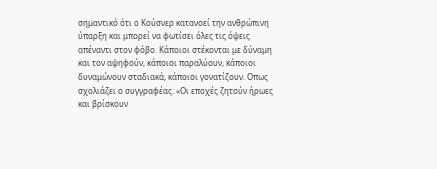σημαντικό ότι ο Κούσνερ κατανοεί την ανθρώπινη ύπαρξη και μπορεί να φωτίσει όλες τις όψεις απέναντι στον φόβο. Κάποιοι στέκονται με δύναμη και τον αψηφούν, κάποιοι παραλύουν, κάποιοι δυναμώνουν σταδιακά, κάποιοι γονατίζουν. Οπως σχολιάζει ο συγγραφέας: «Οι εποχές ζητούν ήρωες και βρίσκουν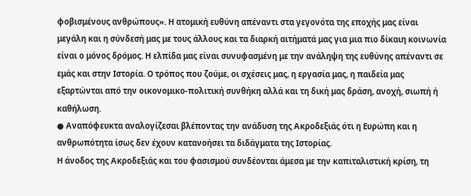φοβισμένους ανθρώπους». Η ατομική ευθύνη απέναντι στα γεγονότα της εποχής μας είναι μεγάλη και η σύνδεσή μας με τους άλλους και τα διαρκή αιτήματά μας για μια πιο δίκαιη κοινωνία είναι ο μόνος δρόμος. Η ελπίδα μας είναι συνυφασμένη με την ανάληψη της ευθύνης απέναντι σε εμάς και στην Ιστορία. Ο τρόπος που ζούμε, οι σχέσεις μας, η εργασία μας, η παιδεία μας εξαρτώνται από την οικονομικο-πολιτική συνθήκη αλλά και τη δική μας δράση, ανοχή, σιωπή ή καθήλωση.
● Αναπόφευκτα αναλογίζεσαι βλέποντας την ανάδυση της Ακροδεξιάς ότι η Ευρώπη και η ανθρωπότητα ίσως δεν έχουν κατανοήσει τα διδάγματα της Ιστορίας.
Η άνοδος της Ακροδεξιάς και του φασισμού συνδέονται άμεσα με την καπιταλιστική κρίση, τη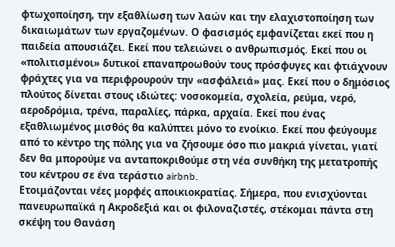φτωχοποίηση, την εξαθλίωση των λαών και την ελαχιστοποίηση των δικαιωμάτων των εργαζομένων. Ο φασισμός εμφανίζεται εκεί που η παιδεία απουσιάζει. Εκεί που τελειώνει ο ανθρωπισμός. Εκεί που οι «πολιτισμένοι» δυτικοί επαναπροωθούν τους πρόσφυγες και φτιάχνουν φράχτες για να περιφρουρούν την «ασφάλειά» μας. Εκεί που ο δημόσιος πλούτος δίνεται στους ιδιώτες: νοσοκομεία, σχολεία, ρεύμα, νερό, αεροδρόμια, τρένα, παραλίες, πάρκα, αρχαία. Εκεί που ένας εξαθλιωμένος μισθός θα καλύπτει μόνο το ενοίκιο. Εκεί που φεύγουμε από το κέντρο της πόλης για να ζήσουμε όσο πιο μακριά γίνεται, γιατί δεν θα μπορούμε να ανταποκριθούμε στη νέα συνθήκη της μετατροπής του κέντρου σε ένα τεράστιο airbnb.
Ετοιμάζονται νέες μορφές αποικιοκρατίας. Σήμερα, που ενισχύονται πανευρωπαϊκά η Ακροδεξιά και οι φιλοναζιστές, στέκομαι πάντα στη σκέψη του Θανάση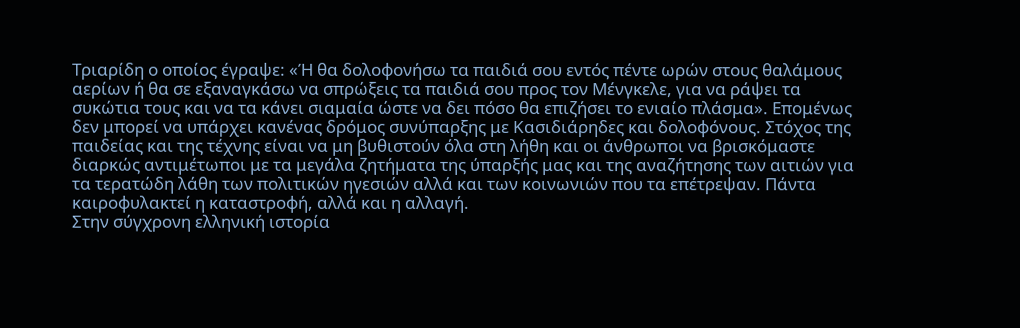Τριαρίδη ο οποίος έγραψε: «Ή θα δολοφονήσω τα παιδιά σου εντός πέντε ωρών στους θαλάμους αερίων ή θα σε εξαναγκάσω να σπρώξεις τα παιδιά σου προς τον Μένγκελε, για να ράψει τα συκώτια τους και να τα κάνει σιαμαία ώστε να δει πόσο θα επιζήσει το ενιαίο πλάσμα». Επομένως δεν μπορεί να υπάρχει κανένας δρόμος συνύπαρξης με Κασιδιάρηδες και δολοφόνους. Στόχος της παιδείας και της τέχνης είναι να μη βυθιστούν όλα στη λήθη και οι άνθρωποι να βρισκόμαστε διαρκώς αντιμέτωποι με τα μεγάλα ζητήματα της ύπαρξής μας και της αναζήτησης των αιτιών για τα τερατώδη λάθη των πολιτικών ηγεσιών αλλά και των κοινωνιών που τα επέτρεψαν. Πάντα καιροφυλακτεί η καταστροφή, αλλά και η αλλαγή.
Στην σύγχρονη ελληνική ιστορία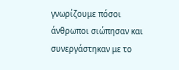γνωρίζουμε πόσοι άνθρωποι σιώπησαν και συνεργάστηκαν με το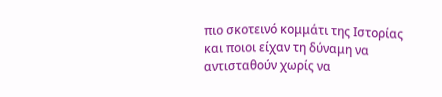πιο σκοτεινό κομμάτι της Ιστορίας και ποιοι είχαν τη δύναμη να αντισταθούν χωρίς να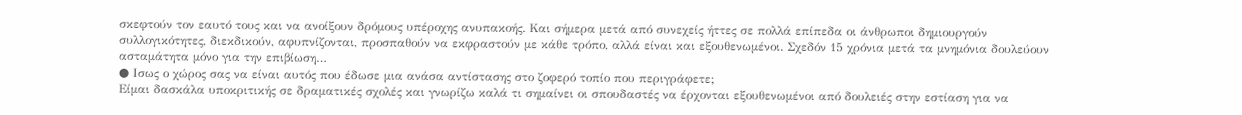σκεφτούν τον εαυτό τους και να ανοίξουν δρόμους υπέροχης ανυπακοής. Και σήμερα μετά από συνεχείς ήττες σε πολλά επίπεδα οι άνθρωποι δημιουργούν συλλογικότητες, διεκδικούν, αφυπνίζονται, προσπαθούν να εκφραστούν με κάθε τρόπο, αλλά είναι και εξουθενωμένοι. Σχεδόν 15 χρόνια μετά τα μνημόνια δουλεύουν ασταμάτητα μόνο για την επιβίωση…
● Ισως ο χώρος σας να είναι αυτός που έδωσε μια ανάσα αντίστασης στο ζοφερό τοπίο που περιγράφετε;
Είμαι δασκάλα υποκριτικής σε δραματικές σχολές και γνωρίζω καλά τι σημαίνει οι σπουδαστές να έρχονται εξουθενωμένοι από δουλειές στην εστίαση για να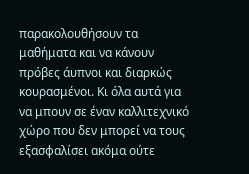παρακολουθήσουν τα μαθήματα και να κάνουν πρόβες άυπνοι και διαρκώς κουρασμένοι. Κι όλα αυτά για να μπουν σε έναν καλλιτεχνικό χώρο που δεν μπορεί να τους εξασφαλίσει ακόμα ούτε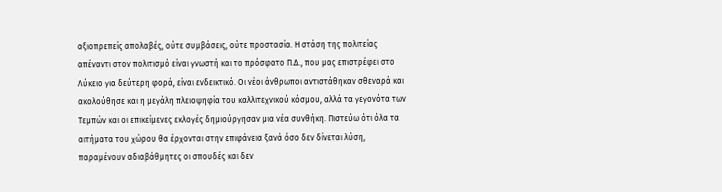αξιοπρεπείς απολαβές, ούτε συμβάσεις, ούτε προστασία. Η στάση της πολιτείας απέναντι στον πολιτισμό είναι γνωστή και το πρόσφατο Π.Δ., που μας επιστρέφει στο Λύκειο για δεύτερη φορά, είναι ενδεικτικό. Οι νέοι άνθρωποι αντιστάθηκαν σθεναρά και ακολούθησε και η μεγάλη πλειοψηφία του καλλιτεχνικού κόσμου, αλλά τα γεγονότα των Τεμπών και οι επικείμενες εκλογές δημιούργησαν μια νέα συνθήκη. Πιστεύω ότι όλα τα αιτήματα του χώρου θα έρχονται στην επιφάνεια ξανά όσο δεν δίνεται λύση, παραμένουν αδιαβάθμητες οι σπουδές και δεν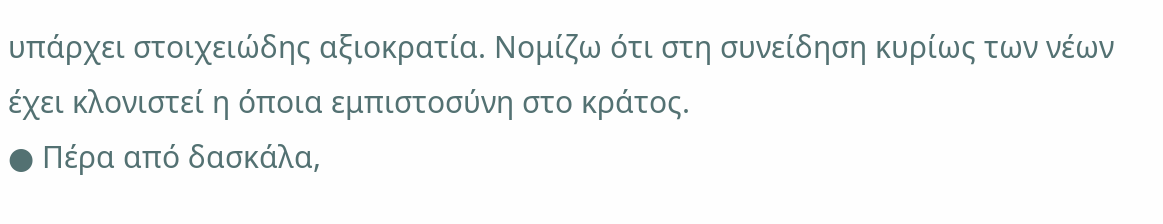υπάρχει στοιχειώδης αξιοκρατία. Νομίζω ότι στη συνείδηση κυρίως των νέων έχει κλονιστεί η όποια εμπιστοσύνη στο κράτος.
● Πέρα από δασκάλα,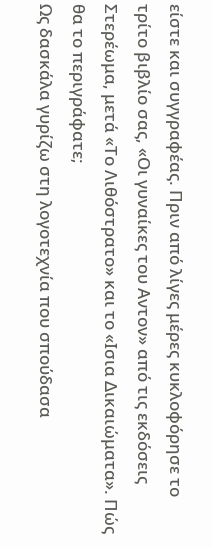είστε και συγγραφέας. Πριν από λίγες μέρες κυκλοφόρησε το τρίτο βιβλίο σας, «Οι γυναίκες του Αντον» από τις εκδόσεις Στερέωμα, μετά «Το Λιθόστρατο» και το «Ισια Δικαιώματα». Πώς θα το περιγράφατε;
Ως δασκάλα γυρίζω στη λογοτεχνία που σπούδασα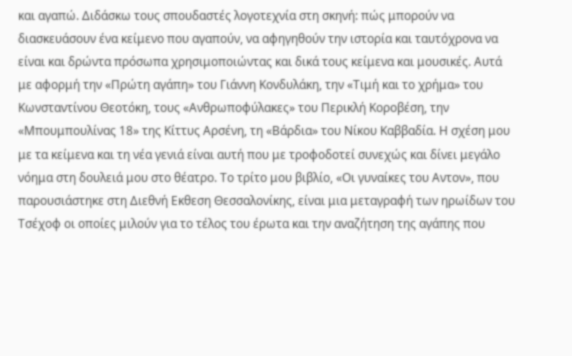και αγαπώ. Διδάσκω τους σπουδαστές λογοτεχνία στη σκηνή: πώς μπορούν να διασκευάσουν ένα κείμενο που αγαπούν, να αφηγηθούν την ιστορία και ταυτόχρονα να είναι και δρώντα πρόσωπα χρησιμοποιώντας και δικά τους κείμενα και μουσικές. Αυτά με αφορμή την «Πρώτη αγάπη» του Γιάννη Κονδυλάκη, την «Τιμή και το χρήμα» του Κωνσταντίνου Θεοτόκη, τους «Ανθρωποφύλακες» του Περικλή Κοροβέση, την «Μπουμπουλίνας 18» της Κίττυς Αρσένη, τη «Βάρδια» του Νίκου Καββαδία. Η σχέση μου με τα κείμενα και τη νέα γενιά είναι αυτή που με τροφοδοτεί συνεχώς και δίνει μεγάλο νόημα στη δουλειά μου στο θέατρο. Το τρίτο μου βιβλίο, «Οι γυναίκες του Αντον», που παρουσιάστηκε στη Διεθνή Εκθεση Θεσσαλονίκης, είναι μια μεταγραφή των ηρωίδων του Τσέχοφ οι οποίες μιλούν για το τέλος του έρωτα και την αναζήτηση της αγάπης που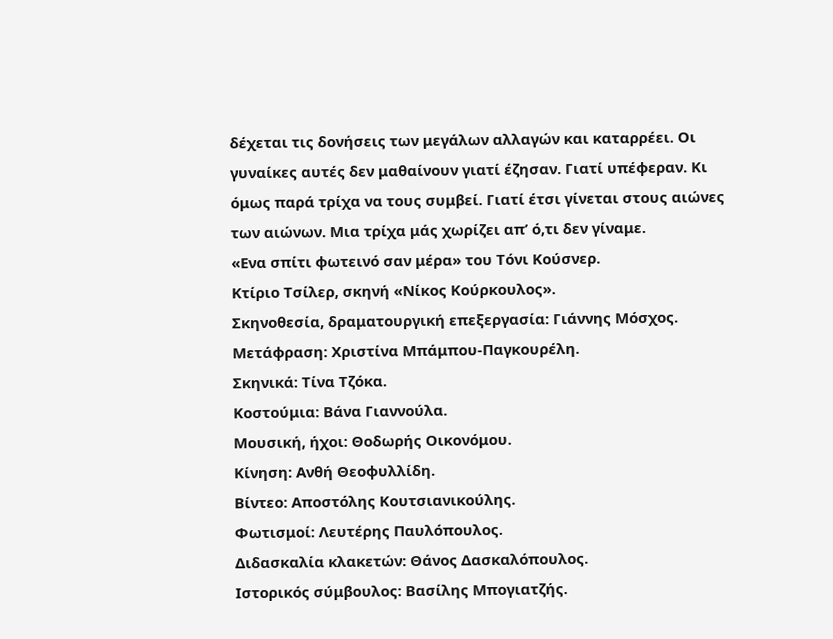δέχεται τις δονήσεις των μεγάλων αλλαγών και καταρρέει. Οι γυναίκες αυτές δεν μαθαίνουν γιατί έζησαν. Γιατί υπέφεραν. Κι όμως παρά τρίχα να τους συμβεί. Γιατί έτσι γίνεται στους αιώνες των αιώνων. Μια τρίχα μάς χωρίζει απ’ ό,τι δεν γίναμε.
«Ενα σπίτι φωτεινό σαν μέρα» του Τόνι Κούσνερ.
Κτίριο Τσίλερ, σκηνή «Νίκος Κούρκουλος».
Σκηνοθεσία, δραματουργική επεξεργασία: Γιάννης Μόσχος. Μετάφραση: Χριστίνα Μπάμπου-Παγκουρέλη.
Σκηνικά: Τίνα Τζόκα.
Κοστούμια: Βάνα Γιαννούλα.
Μουσική, ήχοι: Θοδωρής Οικονόμου.
Κίνηση: Ανθή Θεοφυλλίδη.
Bίντεο: Αποστόλης Κουτσιανικούλης.
Φωτισμοί: Λευτέρης Παυλόπουλος.
Διδασκαλία κλακετών: Θάνος Δασκαλόπουλος.
Ιστορικός σύμβουλος: Βασίλης Μπογιατζής.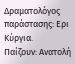Δραματολόγος παράστασης: Ερι Κύργια.
Παίζουν: Ανατολή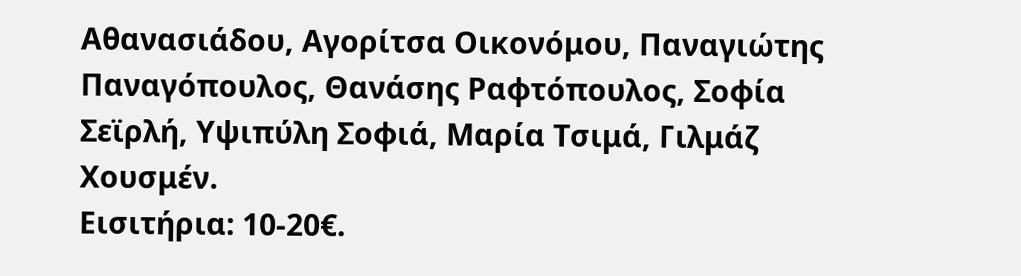Αθανασιάδου, Αγορίτσα Οικονόμου, Παναγιώτης Παναγόπουλος, Θανάσης Ραφτόπουλος, Σοφία Σεϊρλή, Υψιπύλη Σοφιά, Μαρία Τσιμά, Γιλμάζ Χουσμέν.
Εισιτήρια: 10-20€.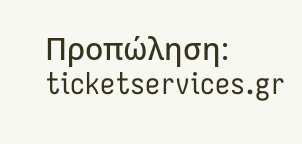Προπώληση: ticketservices.gr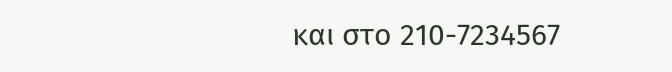και στο 210-7234567